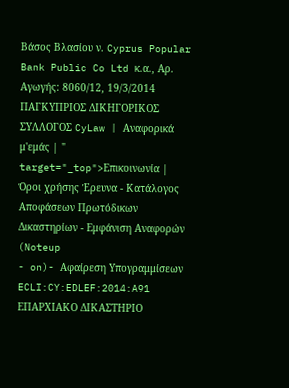Βάσος Βλασίου ν. Cyprus Popular Bank Public Co Ltd κ.α., Αρ. Αγωγής: 8060/12, 19/3/2014 ΠΑΓΚΥΠΡΙΟΣ ΔΙΚΗΓΟΡΙΚΟΣ ΣΥΛΛΟΓΟΣ CyLaw | Αναφορικά μ'εμάς | " target="_top">Επικοινωνία | Όροι χρήσης Έρευνα - Κατάλογος Αποφάσεων Πρωτόδικων Δικαστηρίων - Εμφάνιση Αναφορών (Noteup
- on)- Αφαίρεση Υπογραμμίσεων ECLI:CY:EDLEF:2014:A91 ΕΠΑΡΧΙΑΚΟ ΔΙΚΑΣΤΗΡΙΟ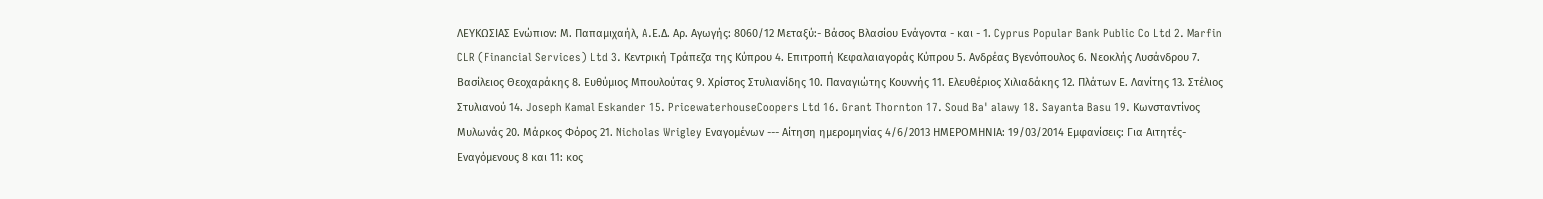ΛΕΥΚΩΣΙΑΣ Ενώπιον: Μ. Παπαμιχαήλ, A.Ε.Δ. Αρ. Αγωγής: 8060/12 Μεταξύ:- Βάσος Βλασίου Ενάγοντα - και - 1. Cyprus Popular Bank Public Co Ltd 2. Marfin CLR (Financial Services) Ltd 3. Κεντρική Τράπεζα της Κύπρου 4. Επιτροπή Κεφαλαιαγοράς Κύπρου 5. Ανδρέας Βγενόπουλος 6. Νεοκλής Λυσάνδρου 7. Βασίλειος Θεοχαράκης 8. Ευθύμιος Μπουλούτας 9. Χρίστος Στυλιανίδης 10. Παναγιώτης Κουννής 11. Ελευθέριος Χιλιαδάκης 12. Πλάτων Ε. Λανίτης 13. Στέλιος Στυλιανού 14. Joseph Kamal Eskander 15. PricewaterhouseCoopers Ltd 16. Grant Thornton 17. Soud Ba' alawy 18. Sayanta Basu 19. Κωνσταντίνος Μυλωνάς 20. Μάρκος Φόρος 21. Nicholas Wrigley Εναγομένων --- Αίτηση ημερομηνίας 4/6/2013 ΗΜΕΡΟΜΗΝΙΑ: 19/03/2014 Εμφανίσεις: Για Αιτητές-Εναγόμενους 8 και 11: κος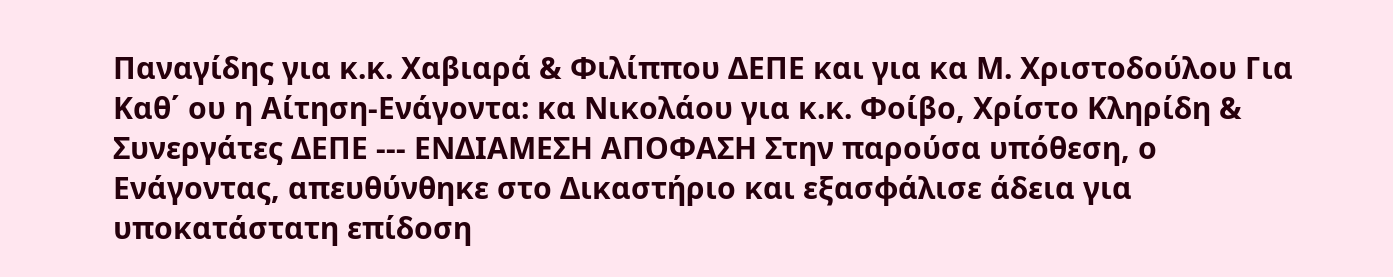Παναγίδης για κ.κ. Χαβιαρά & Φιλίππου ΔΕΠΕ και για κα Μ. Χριστοδούλου Για Καθ΄ ου η Αίτηση-Ενάγοντα: κα Νικολάου για κ.κ. Φοίβο, Χρίστο Κληρίδη & Συνεργάτες ΔΕΠΕ --- ΕΝΔΙΑΜΕΣΗ ΑΠΟΦΑΣΗ Στην παρούσα υπόθεση, ο Ενάγοντας, απευθύνθηκε στο Δικαστήριο και εξασφάλισε άδεια για υποκατάστατη επίδοση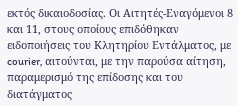εκτός δικαιοδοσίας. Οι Αιτητές-Εναγόμενοι 8 και 11, στους οποίους επιδόθηκαν ειδοποιήσεις του Κλητηρίου Εντάλματος, με courier, αιτούνται, με την παρούσα αίτηση, παραμερισμό της επίδοσης και του διατάγματος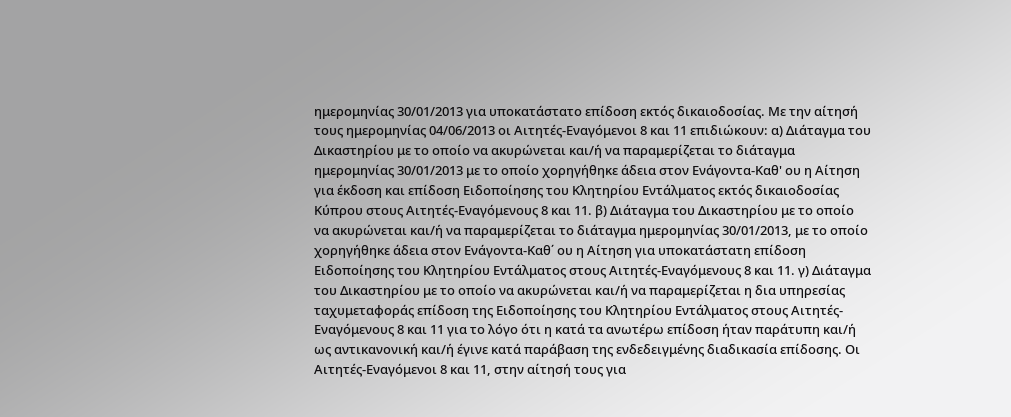ημερομηνίας 30/01/2013 για υποκατάστατο επίδοση εκτός δικαιοδοσίας. Με την αίτησή τους ημερομηνίας 04/06/2013 οι Αιτητές-Εναγόμενοι 8 και 11 επιδιώκουν: α) Διάταγμα του Δικαστηρίου με το οποίο να ακυρώνεται και/ή να παραμερίζεται το διάταγμα ημερομηνίας 30/01/2013 με το οποίο χορηγήθηκε άδεια στον Ενάγοντα-Καθ' ου η Αίτηση για έκδοση και επίδοση Ειδοποίησης του Κλητηρίου Εντάλματος εκτός δικαιοδοσίας Κύπρου στους Αιτητές-Εναγόμενους 8 και 11. β) Διάταγμα του Δικαστηρίου με το οποίο να ακυρώνεται και/ή να παραμερίζεται το διάταγμα ημερομηνίας 30/01/2013, με το οποίο χορηγήθηκε άδεια στον Ενάγοντα-Καθ΄ ου η Αίτηση για υποκατάστατη επίδοση Ειδοποίησης του Κλητηρίου Εντάλματος στους Αιτητές-Εναγόμενους 8 και 11. γ) Διάταγμα του Δικαστηρίου με το οποίο να ακυρώνεται και/ή να παραμερίζεται η δια υπηρεσίας ταχυμεταφοράς επίδοση της Ειδοποίησης του Κλητηρίου Εντάλματος στους Αιτητές-Εναγόμενους 8 και 11 για το λόγο ότι η κατά τα ανωτέρω επίδοση ήταν παράτυπη και/ή ως αντικανονική και/ή έγινε κατά παράβαση της ενδεδειγμένης διαδικασία επίδοσης. Οι Αιτητές-Εναγόμενοι 8 και 11, στην αίτησή τους για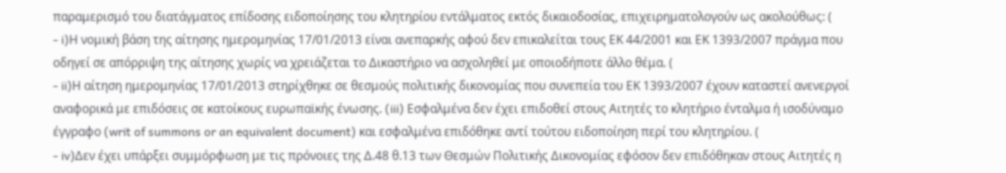παραμερισμό του διατάγματος επίδοσης ειδοποίησης του κλητηρίου εντάλματος εκτός δικαιοδοσίας, επιχειρηματολογούν ως ακολούθως: (
- i)Η νομική βάση της αίτησης ημερομηνίας 17/01/2013 είναι ανεπαρκής αφού δεν επικαλείται τους ΕΚ 44/2001 και ΕΚ 1393/2007 πράγμα που οδηγεί σε απόρριψη της αίτησης χωρίς να χρειάζεται το Δικαστήριο να ασχοληθεί με οποιοδήποτε άλλο θέμα. (
- ii)Η αίτηση ημερομηνίας 17/01/2013 στηρίχθηκε σε θεσμούς πολιτικής δικονομίας που συνεπεία του ΕΚ 1393/2007 έχουν καταστεί ανενεργοί αναφορικά με επιδόσεις σε κατοίκους ευρωπαϊκής ένωσης. (iii) Εσφαλμένα δεν έχει επιδοθεί στους Αιτητές το κλητήριο ένταλμα ή ισοδύναμο έγγραφο (writ of summons or an equivalent document) και εσφαλμένα επιδόθηκε αντί τούτου ειδοποίηση περί του κλητηρίου. (
- iv)Δεν έχει υπάρξει συμμόρφωση με τις πρόνοιες της Δ.48 θ.13 των Θεσμών Πολιτικής Δικονομίας εφόσον δεν επιδόθηκαν στους Αιτητές η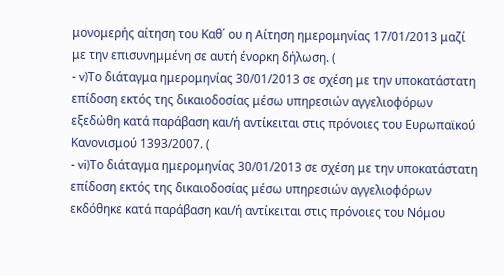μονομερής αίτηση του Καθ΄ ου η Αίτηση ημερομηνίας 17/01/2013 μαζί με την επισυνημμένη σε αυτή ένορκη δήλωση. (
- v)Το διάταγμα ημερομηνίας 30/01/2013 σε σχέση με την υποκατάστατη επίδοση εκτός της δικαιοδοσίας μέσω υπηρεσιών αγγελιοφόρων εξεδώθη κατά παράβαση και/ή αντίκειται στις πρόνοιες του Ευρωπαϊκού Κανονισμού 1393/2007. (
- vi)Το διάταγμα ημερομηνίας 30/01/2013 σε σχέση με την υποκατάστατη επίδοση εκτός της δικαιοδοσίας μέσω υπηρεσιών αγγελιοφόρων εκδόθηκε κατά παράβαση και/ή αντίκειται στις πρόνοιες του Νόμου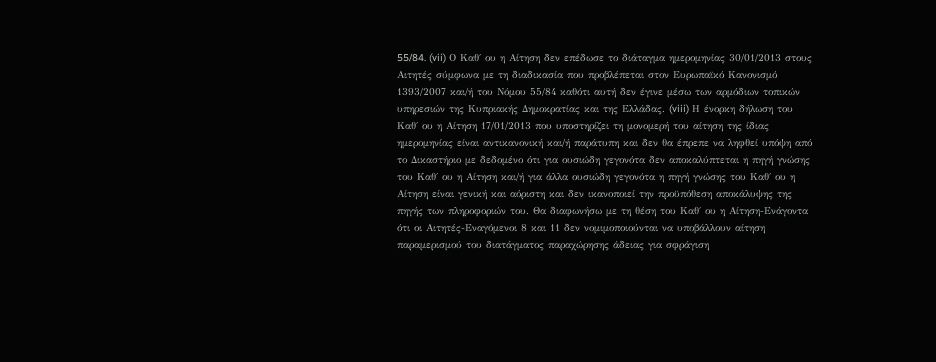55/84. (vii) Ο Καθ΄ ου η Αίτηση δεν επέδωσε το διάταγμα ημερομηνίας 30/01/2013 στους Αιτητές σύμφωνα με τη διαδικασία που προβλέπεται στον Ευρωπαϊκό Κανονισμό 1393/2007 και/ή του Νόμου 55/84 καθότι αυτή δεν έγινε μέσω των αρμόδιων τοπικών υπηρεσιών της Κυπριακής Δημοκρατίας και της Ελλάδας. (viii) Η ένορκη δήλωση του Καθ΄ ου η Αίτηση 17/01/2013 που υποστηρίζει τη μονομερή του αίτηση της ίδιας ημερομηνίας είναι αντικανονική και/ή παράτυπη και δεν θα έπρεπε να ληφθεί υπόψη από το Δικαστήριο με δεδομένο ότι για ουσιώδη γεγονότα δεν αποκαλύπτεται η πηγή γνώσης του Καθ΄ ου η Αίτηση και/ή για άλλα ουσιώδη γεγονότα η πηγή γνώσης του Καθ΄ ου η Αίτηση είναι γενική και αόριστη και δεν ικανοποιεί την προϋπόθεση αποκάλυψης της πηγής των πληροφοριών του. Θα διαφωνήσω με τη θέση του Καθ΄ ου η Αίτηση-Ενάγοντα ότι οι Αιτητές-Εναγόμενοι 8 και 11 δεν νομιμοποιούνται να υποβάλλουν αίτηση παραμερισμού του διατάγματος παραχώρησης άδειας για σφράγιση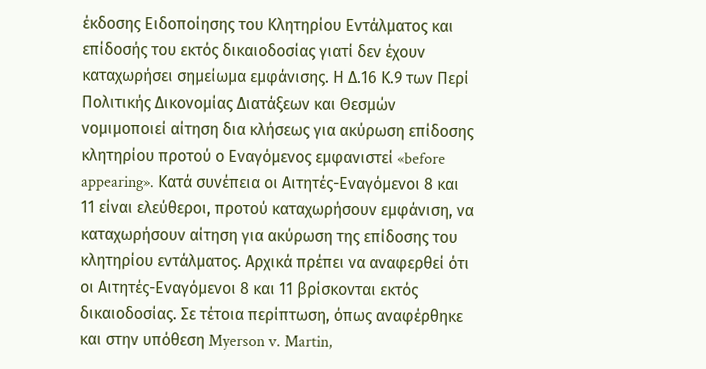έκδοσης Ειδοποίησης του Κλητηρίου Εντάλματος και επίδοσής του εκτός δικαιοδοσίας γιατί δεν έχουν καταχωρήσει σημείωμα εμφάνισης. Η Δ.16 Κ.9 των Περί Πολιτικής Δικονομίας Διατάξεων και Θεσμών νομιμοποιεί αίτηση δια κλήσεως για ακύρωση επίδοσης κλητηρίου προτού ο Εναγόμενος εμφανιστεί «before appearing». Κατά συνέπεια οι Αιτητές-Εναγόμενοι 8 και 11 είναι ελεύθεροι, προτού καταχωρήσουν εμφάνιση, να καταχωρήσουν αίτηση για ακύρωση της επίδοσης του κλητηρίου εντάλματος. Αρχικά πρέπει να αναφερθεί ότι οι Αιτητές-Εναγόμενοι 8 και 11 βρίσκονται εκτός δικαιοδοσίας. Σε τέτοια περίπτωση, όπως αναφέρθηκε και στην υπόθεση Myerson v. Martin,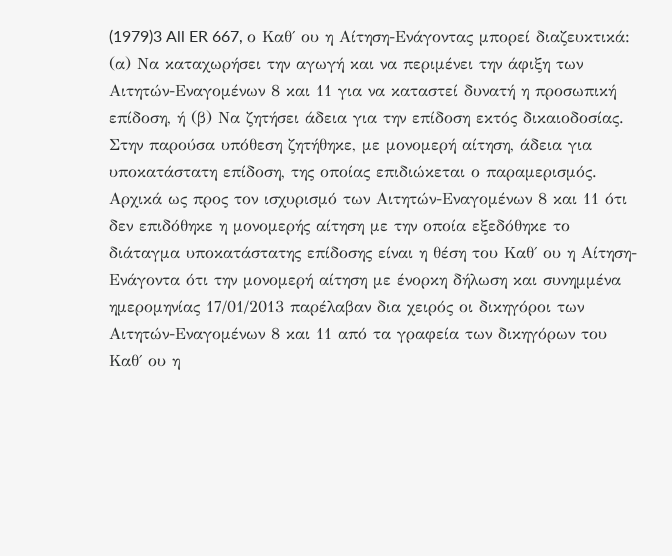(1979)3 All ER 667, ο Καθ΄ ου η Αίτηση-Ενάγοντας μπορεί διαζευκτικά: (α) Να καταχωρήσει την αγωγή και να περιμένει την άφιξη των Αιτητών-Εναγομένων 8 και 11 για να καταστεί δυνατή η προσωπική επίδοση, ή (β) Να ζητήσει άδεια για την επίδοση εκτός δικαιοδοσίας. Στην παρούσα υπόθεση ζητήθηκε, με μονομερή αίτηση, άδεια για υποκατάστατη επίδοση, της οποίας επιδιώκεται ο παραμερισμός. Αρχικά ως προς τον ισχυρισμό των Αιτητών-Εναγομένων 8 και 11 ότι δεν επιδόθηκε η μονομερής αίτηση με την οποία εξεδόθηκε το διάταγμα υποκατάστατης επίδοσης είναι η θέση του Καθ΄ ου η Αίτηση-Ενάγοντα ότι την μονομερή αίτηση με ένορκη δήλωση και συνημμένα ημερομηνίας 17/01/2013 παρέλαβαν δια χειρός οι δικηγόροι των Αιτητών-Εναγομένων 8 και 11 από τα γραφεία των δικηγόρων του Καθ΄ ου η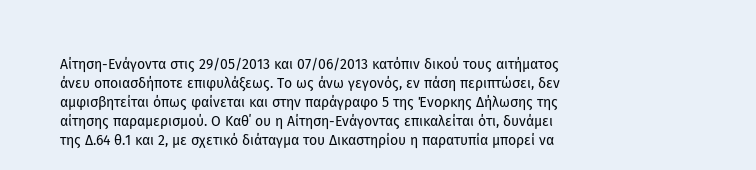Αίτηση-Ενάγοντα στις 29/05/2013 και 07/06/2013 κατόπιν δικού τους αιτήματος άνευ οποιασδήποτε επιφυλάξεως. Το ως άνω γεγονός, εν πάση περιπτώσει, δεν αμφισβητείται όπως φαίνεται και στην παράγραφο 5 της Ένορκης Δήλωσης της αίτησης παραμερισμού. Ο Καθ΄ ου η Αίτηση-Ενάγοντας επικαλείται ότι, δυνάμει της Δ.64 θ.1 και 2, με σχετικό διάταγμα του Δικαστηρίου η παρατυπία μπορεί να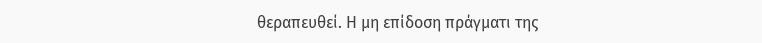θεραπευθεί. Η μη επίδοση πράγματι της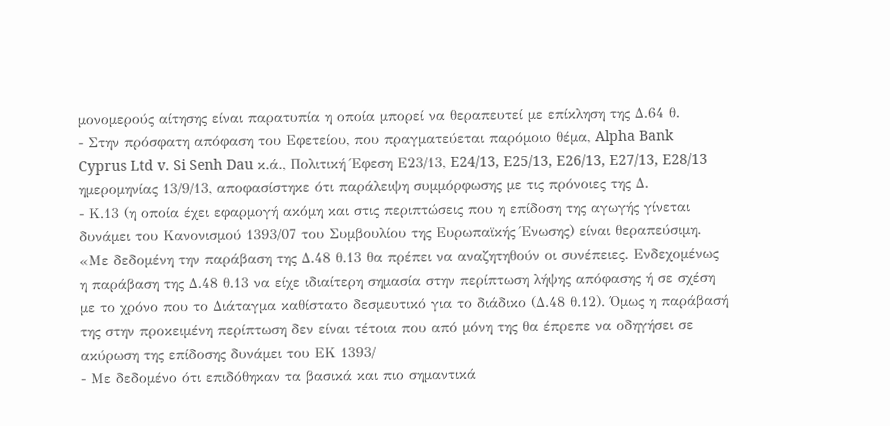μονομερούς αίτησης είναι παρατυπία η οποία μπορεί να θεραπευτεί με επίκληση της Δ.64 θ.
- Στην πρόσφατη απόφαση του Εφετείου, που πραγματεύεται παρόμοιο θέμα, Alpha Bank Cyprus Ltd v. Si Senh Dau κ.ά., Πολιτική Έφεση Ε23/13, E24/13, E25/13, E26/13, E27/13, E28/13 ημερομηνίας 13/9/13, αποφασίστηκε ότι παράλειψη συμμόρφωσης με τις πρόνοιες της Δ.
- Κ.13 (η οποία έχει εφαρμογή ακόμη και στις περιπτώσεις που η επίδοση της αγωγής γίνεται δυνάμει του Κανονισμού 1393/07 του Συμβουλίου της Ευρωπαϊκής Ένωσης) είναι θεραπεύσιμη. «Με δεδομένη την παράβαση της Δ.48 θ.13 θα πρέπει να αναζητηθούν οι συνέπειες. Ενδεχομένως η παράβαση της Δ.48 θ.13 να είχε ιδιαίτερη σημασία στην περίπτωση λήψης απόφασης ή σε σχέση με το χρόνο που το Διάταγμα καθίστατο δεσμευτικό για το διάδικο (Δ.48 θ.12). Όμως η παράβασή της στην προκειμένη περίπτωση δεν είναι τέτοια που από μόνη της θα έπρεπε να οδηγήσει σε ακύρωση της επίδοσης δυνάμει του ΕΚ 1393/
- Με δεδομένο ότι επιδόθηκαν τα βασικά και πιο σημαντικά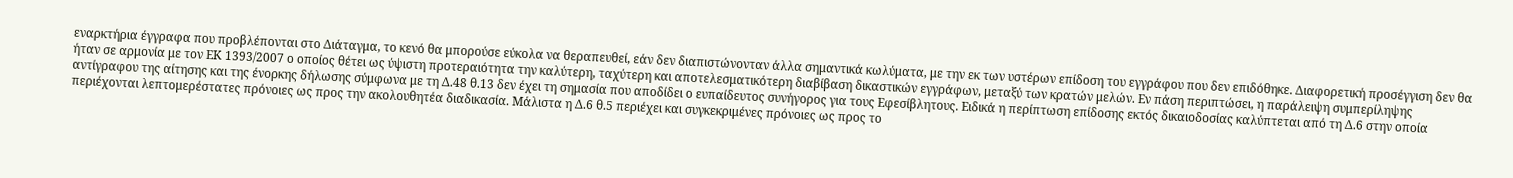εναρκτήρια έγγραφα που προβλέπονται στο Διάταγμα, το κενό θα μπορούσε εύκολα να θεραπευθεί, εάν δεν διαπιστώνονταν άλλα σημαντικά κωλύματα, με την εκ των υστέρων επίδοση του εγγράφου που δεν επιδόθηκε. Διαφορετική προσέγγιση δεν θα ήταν σε αρμονία με τον ΕΚ 1393/2007 ο οποίος θέτει ως ύψιστη προτεραιότητα την καλύτερη, ταχύτερη και αποτελεσματικότερη διαβίβαση δικαστικών εγγράφων, μεταξύ των κρατών μελών. Εν πάση περιπτώσει, η παράλειψη συμπερίληψης αντίγραφου της αίτησης και της ένορκης δήλωσης σύμφωνα με τη Δ.48 θ.13 δεν έχει τη σημασία που αποδίδει ο ευπαίδευτος συνήγορος για τους Εφεσίβλητους. Ειδικά η περίπτωση επίδοσης εκτός δικαιοδοσίας καλύπτεται από τη Δ.6 στην οποία περιέχονται λεπτομερέστατες πρόνοιες ως προς την ακολουθητέα διαδικασία. Μάλιστα η Δ.6 θ.5 περιέχει και συγκεκριμένες πρόνοιες ως προς το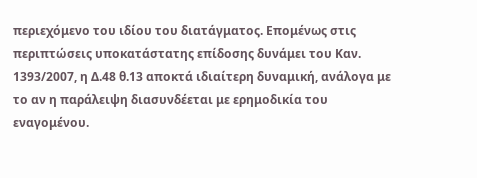περιεχόμενο του ιδίου του διατάγματος. Επομένως στις περιπτώσεις υποκατάστατης επίδοσης δυνάμει του Καν. 1393/2007, η Δ.48 θ.13 αποκτά ιδιαίτερη δυναμική, ανάλογα με το αν η παράλειψη διασυνδέεται με ερημοδικία του εναγομένου.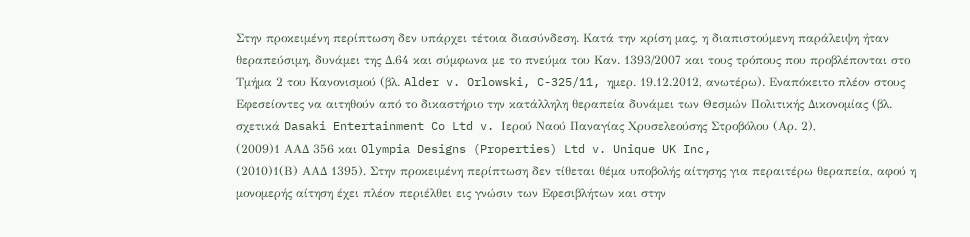Στην προκειμένη περίπτωση δεν υπάρχει τέτοια διασύνδεση. Κατά την κρίση μας, η διαπιστούμενη παράλειψη ήταν θεραπεύσιμη, δυνάμει της Δ.64 και σύμφωνα με το πνεύμα του Καν. 1393/2007 και τους τρόπους που προβλέπονται στο Τμήμα 2 του Κανονισμού (βλ. Alder v. Orlowski, C-325/11, ημερ. 19.12.2012, ανωτέρω). Εναπόκειτο πλέον στους Εφεσείοντες να αιτηθούν από το δικαστήριο την κατάλληλη θεραπεία δυνάμει των Θεσμών Πολιτικής Δικονομίας (βλ. σχετικά Dasaki Entertainment Co Ltd v. Ιερού Ναού Παναγίας Χρυσελεούσης Στροβόλου (Αρ. 2),
(2009)1 ΑΑΔ 356 και Olympia Designs (Properties) Ltd v. Unique UK Inc,
(2010)1(Β) ΑΑΔ 1395). Στην προκειμένη περίπτωση δεν τίθεται θέμα υποβολής αίτησης για περαιτέρω θεραπεία, αφού η μονομερής αίτηση έχει πλέον περιέλθει εις γνώσιν των Εφεσιβλήτων και στην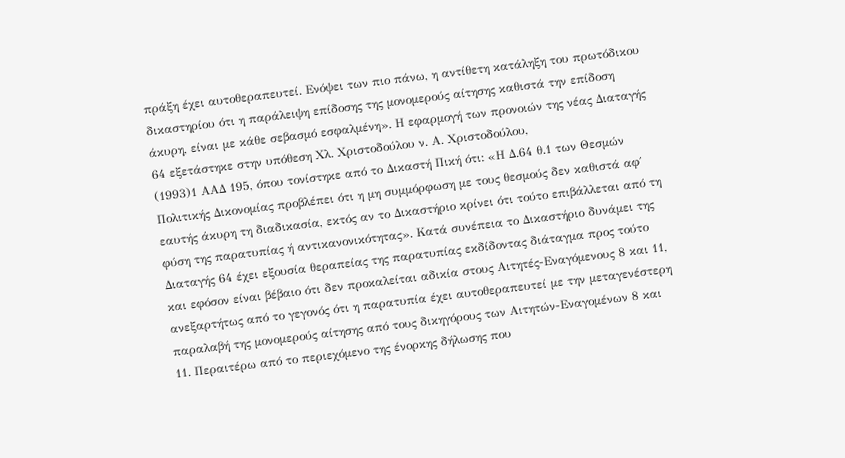πράξη έχει αυτοθεραπευτεί. Ενόψει των πιο πάνω, η αντίθετη κατάληξη του πρωτόδικου δικαστηρίου ότι η παράλειψη επίδοσης της μονομερούς αίτησης καθιστά την επίδοση άκυρη, είναι με κάθε σεβασμό εσφαλμένη». Η εφαρμογή των προνοιών της νέας Διαταγής 64 εξετάστηκε στην υπόθεση Χλ. Χριστοδούλου ν. Α. Χριστοδούλου,
(1993)1 ΑΑΔ 195, όπου τονίστηκε από το Δικαστή Πική ότι: «Η Δ.64 θ.1 των Θεσμών Πολιτικής Δικονομίας προβλέπει ότι η μη συμμόρφωση με τους θεσμούς δεν καθιστά αφ΄ εαυτής άκυρη τη διαδικασία, εκτός αν το Δικαστήριο κρίνει ότι τούτο επιβάλλεται από τη φύση της παρατυπίας ή αντικανονικότητας». Κατά συνέπεια το Δικαστήριο δυνάμει της Διαταγής 64 έχει εξουσία θεραπείας της παρατυπίας εκδίδοντας διάταγμα προς τούτο και εφόσον είναι βέβαιο ότι δεν προκαλείται αδικία στους Αιτητές-Εναγόμενους 8 και 11, ανεξαρτήτως από το γεγονός ότι η παρατυπία έχει αυτοθεραπευτεί με την μεταγενέστερη παραλαβή της μονομερούς αίτησης από τους δικηγόρους των Αιτητών-Εναγομένων 8 και 11. Περαιτέρω από το περιεχόμενο της ένορκης δήλωσης που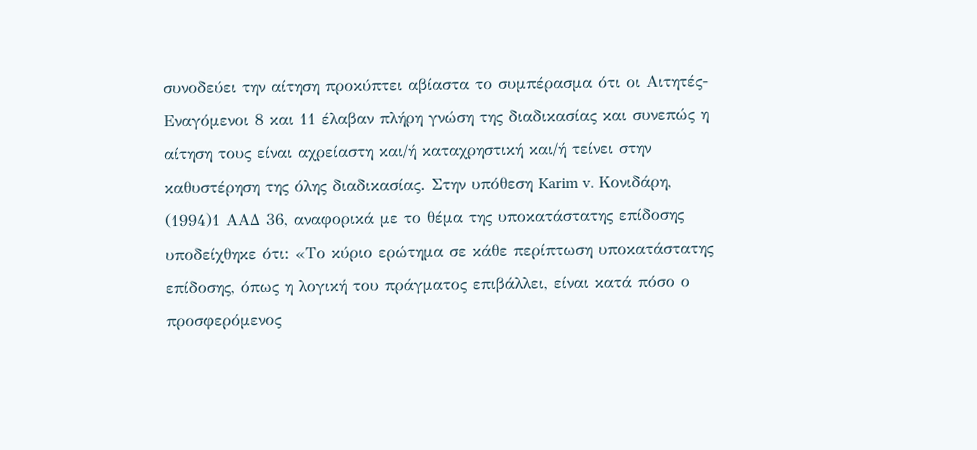συνοδεύει την αίτηση προκύπτει αβίαστα το συμπέρασμα ότι οι Αιτητές-Εναγόμενοι 8 και 11 έλαβαν πλήρη γνώση της διαδικασίας και συνεπώς η αίτηση τους είναι αχρείαστη και/ή καταχρηστική και/ή τείνει στην καθυστέρηση της όλης διαδικασίας. Στην υπόθεση Karim v. Κονιδάρη,
(1994)1 ΑΑΔ 36, αναφορικά με το θέμα της υποκατάστατης επίδοσης υποδείχθηκε ότι: «Το κύριο ερώτημα σε κάθε περίπτωση υποκατάστατης επίδοσης, όπως η λογική του πράγματος επιβάλλει, είναι κατά πόσο ο προσφερόμενος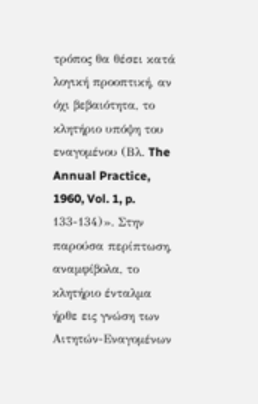τρόπος θα θέσει κατά λογική προοπτική, αν όχι βεβαιότητα, το κλητήριο υπόψη του εναγομένου (Βλ. The Annual Practice, 1960, Vol. 1, p. 133-134)». Στην παρούσα περίπτωση, αναμφίβολα, το κλητήριο ένταλμα ήρθε εις γνώση των Αιτητών-Εναγομένων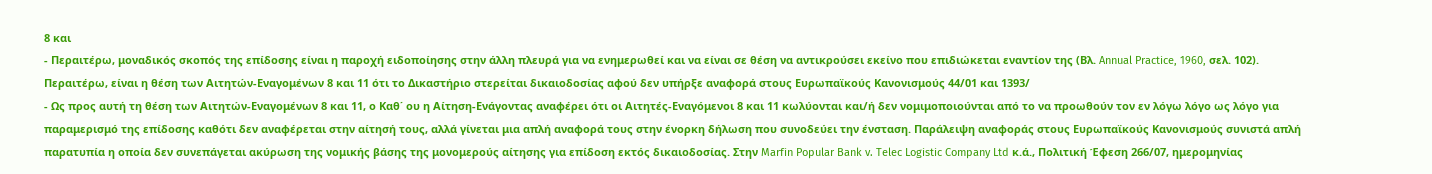8 και
- Περαιτέρω, μοναδικός σκοπός της επίδοσης είναι η παροχή ειδοποίησης στην άλλη πλευρά για να ενημερωθεί και να είναι σε θέση να αντικρούσει εκείνο που επιδιώκεται εναντίον της (Βλ. Annual Practice, 1960, σελ. 102). Περαιτέρω, είναι η θέση των Αιτητών-Εναγομένων 8 και 11 ότι το Δικαστήριο στερείται δικαιοδοσίας αφού δεν υπήρξε αναφορά στους Ευρωπαϊκούς Κανονισμούς 44/01 και 1393/
- Ως προς αυτή τη θέση των Αιτητών-Εναγομένων 8 και 11, ο Καθ΄ ου η Αίτηση-Ενάγοντας αναφέρει ότι οι Αιτητές-Εναγόμενοι 8 και 11 κωλύονται και/ή δεν νομιμοποιούνται από το να προωθούν τον εν λόγω λόγο ως λόγο για παραμερισμό της επίδοσης καθότι δεν αναφέρεται στην αίτησή τους, αλλά γίνεται μια απλή αναφορά τους στην ένορκη δήλωση που συνοδεύει την ένσταση. Παράλειψη αναφοράς στους Ευρωπαϊκούς Κανονισμούς συνιστά απλή παρατυπία η οποία δεν συνεπάγεται ακύρωση της νομικής βάσης της μονομερούς αίτησης για επίδοση εκτός δικαιοδοσίας. Στην Marfin Popular Bank v. Telec Logistic Company Ltd κ.ά., Πολιτική Έφεση 266/07, ημερομηνίας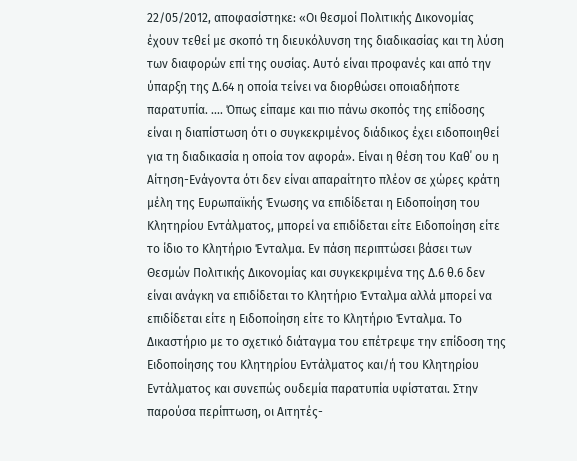22/05/2012, αποφασίστηκε: «Οι θεσμοί Πολιτικής Δικονομίας έχουν τεθεί με σκοπό τη διευκόλυνση της διαδικασίας και τη λύση των διαφορών επί της ουσίας. Αυτό είναι προφανές και από την ύπαρξη της Δ.64 η οποία τείνει να διορθώσει οποιαδήποτε παρατυπία. .... Όπως είπαμε και πιο πάνω σκοπός της επίδοσης είναι η διαπίστωση ότι ο συγκεκριμένος διάδικος έχει ειδοποιηθεί για τη διαδικασία η οποία τον αφορά». Είναι η θέση του Καθ΄ ου η Αίτηση-Ενάγοντα ότι δεν είναι απαραίτητο πλέον σε χώρες κράτη μέλη της Ευρωπαϊκής Ένωσης να επιδίδεται η Ειδοποίηση του Κλητηρίου Εντάλματος, μπορεί να επιδίδεται είτε Ειδοποίηση είτε το ίδιο το Κλητήριο Ένταλμα. Εν πάση περιπτώσει βάσει των Θεσμών Πολιτικής Δικονομίας και συγκεκριμένα της Δ.6 θ.6 δεν είναι ανάγκη να επιδίδεται το Κλητήριο Ένταλμα αλλά μπορεί να επιδίδεται είτε η Ειδοποίηση είτε το Κλητήριο Ένταλμα. Το Δικαστήριο με το σχετικό διάταγμα του επέτρεψε την επίδοση της Ειδοποίησης του Κλητηρίου Εντάλματος και/ή του Κλητηρίου Εντάλματος και συνεπώς ουδεμία παρατυπία υφίσταται. Στην παρούσα περίπτωση, οι Αιτητές-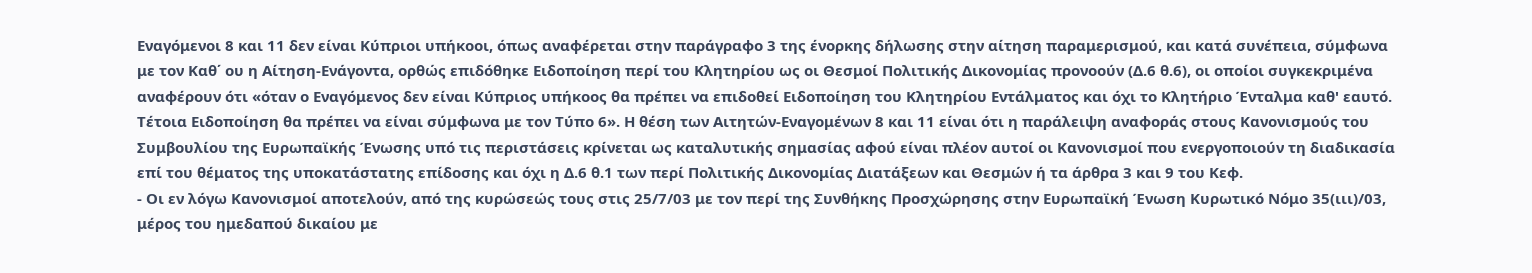Εναγόμενοι 8 και 11 δεν είναι Κύπριοι υπήκοοι, όπως αναφέρεται στην παράγραφο 3 της ένορκης δήλωσης στην αίτηση παραμερισμού, και κατά συνέπεια, σύμφωνα με τον Καθ΄ ου η Αίτηση-Ενάγοντα, ορθώς επιδόθηκε Ειδοποίηση περί του Κλητηρίου ως οι Θεσμοί Πολιτικής Δικονομίας προνοούν (Δ.6 θ.6), οι οποίοι συγκεκριμένα αναφέρουν ότι «όταν ο Εναγόμενος δεν είναι Κύπριος υπήκοος θα πρέπει να επιδοθεί Ειδοποίηση του Κλητηρίου Εντάλματος και όχι το Κλητήριο Ένταλμα καθ' εαυτό. Τέτοια Ειδοποίηση θα πρέπει να είναι σύμφωνα με τον Τύπο 6». Η θέση των Αιτητών-Εναγομένων 8 και 11 είναι ότι η παράλειψη αναφοράς στους Κανονισμούς του Συμβουλίου της Ευρωπαϊκής Ένωσης υπό τις περιστάσεις κρίνεται ως καταλυτικής σημασίας αφού είναι πλέον αυτοί οι Κανονισμοί που ενεργοποιούν τη διαδικασία επί του θέματος της υποκατάστατης επίδοσης και όχι η Δ.6 θ.1 των περί Πολιτικής Δικονομίας Διατάξεων και Θεσμών ή τα άρθρα 3 και 9 του Κεφ.
- Οι εν λόγω Κανονισμοί αποτελούν, από της κυρώσεώς τους στις 25/7/03 με τον περί της Συνθήκης Προσχώρησης στην Ευρωπαϊκή Ένωση Κυρωτικό Νόμο 35(ιιι)/03, μέρος του ημεδαπού δικαίου με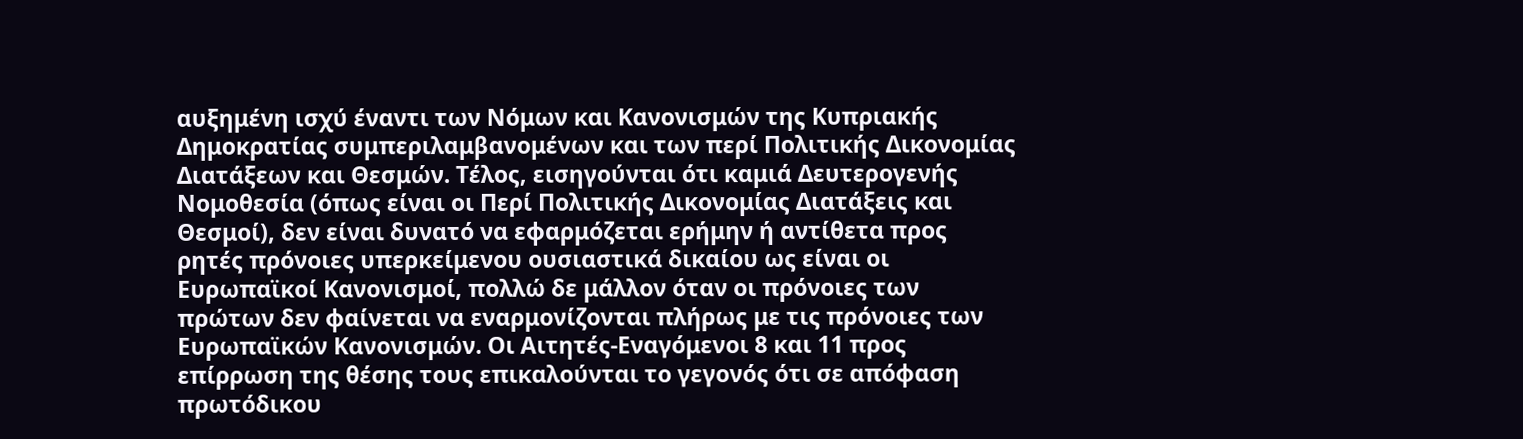αυξημένη ισχύ έναντι των Νόμων και Κανονισμών της Κυπριακής Δημοκρατίας συμπεριλαμβανομένων και των περί Πολιτικής Δικονομίας Διατάξεων και Θεσμών. Τέλος, εισηγούνται ότι καμιά Δευτερογενής Νομοθεσία (όπως είναι οι Περί Πολιτικής Δικονομίας Διατάξεις και Θεσμοί), δεν είναι δυνατό να εφαρμόζεται ερήμην ή αντίθετα προς ρητές πρόνοιες υπερκείμενου ουσιαστικά δικαίου ως είναι οι Ευρωπαϊκοί Κανονισμοί, πολλώ δε μάλλον όταν οι πρόνοιες των πρώτων δεν φαίνεται να εναρμονίζονται πλήρως με τις πρόνοιες των Ευρωπαϊκών Κανονισμών. Οι Αιτητές-Εναγόμενοι 8 και 11 προς επίρρωση της θέσης τους επικαλούνται το γεγονός ότι σε απόφαση πρωτόδικου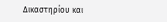Δικαστηρίου και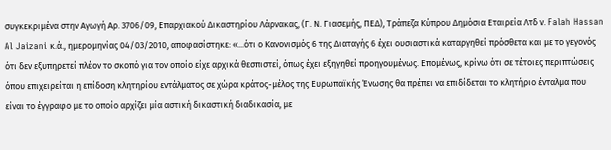συγκεκριμένα στην Αγωγή Αρ. 3706/09, Επαρχιακού Δικαστηρίου Λάρνακας, (Γ. Ν. Γιασεμής, ΠΕΔ), Τράπεζα Κύπρου Δημόσια Εταιρεία Λτδ ν. Falah Hassan Al Jaizani κ.ά., ημερομηνίας 04/03/2010, αποφασίστηκε: «...ότι ο Κανονισμός 6 της Διαταγής 6 έχει ουσιαστικά καταργηθεί πρόσθετα και με το γεγονός ότι δεν εξυπηρετεί πλέον το σκοπό για τον οποίο είχε αρχικά θεσπιστεί, όπως έχει εξηγηθεί προηγουμένως. Επομένως, κρίνω ότι σε τέτοιες περιπτώσεις όπου επιχειρείται η επίδοση κλητηρίου εντάλματος σε χώρα κράτος-μέλος της Ευρωπαϊκής Ένωσης θα πρέπει να επιδίδεται το κλητήριο ένταλμα που είναι το έγγραφο με το οποίο αρχίζει μία αστική δικαστική διαδικασία, με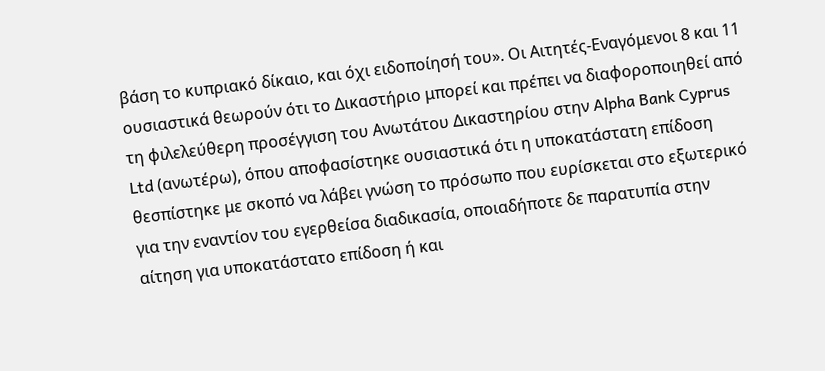βάση το κυπριακό δίκαιο, και όχι ειδοποίησή του». Οι Αιτητές-Εναγόμενοι 8 και 11 ουσιαστικά θεωρούν ότι το Δικαστήριο μπορεί και πρέπει να διαφοροποιηθεί από τη φιλελεύθερη προσέγγιση του Ανωτάτου Δικαστηρίου στην Alpha Bank Cyprus Ltd (ανωτέρω), όπου αποφασίστηκε ουσιαστικά ότι η υποκατάστατη επίδοση θεσπίστηκε με σκοπό να λάβει γνώση το πρόσωπο που ευρίσκεται στο εξωτερικό για την εναντίον του εγερθείσα διαδικασία, οποιαδήποτε δε παρατυπία στην αίτηση για υποκατάστατο επίδοση ή και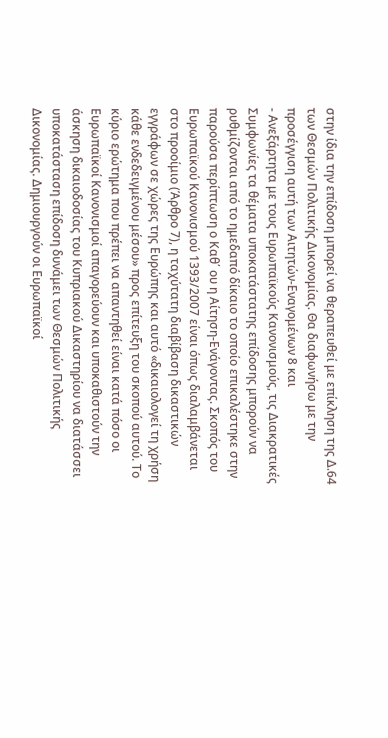στην ίδια την επίδοση μπορεί να θεραπευθεί με επίκληση της Δ.64 των Θεσμών Πολιτικής Δικονομίας. Θα διαφωνήσω με την προσέγγιση αυτή των Αιτητών-Εναγομένων 8 και
- Ανεξάρτητα με τους Ευρωπαϊκούς Κανονισμούς, τις Διακρατικές Συμφωνίες τα θέματα υποκατάστατης επίδοσης μπορούν να ρυθμίζονται από το ημεδαπό δίκαιο το οποίο επικαλέστηκε στην παρούσα περίπτωση ο Καθ΄ ου η Αίτηση-Ενάγοντας. Σκοπός του Ευρωπαϊκού Κανονισμού 1393/2007 είναι όπως διαλαμβάνεται στο προοίμιο (Άρθρο 7), η ταχύτατη διαβίβαση δικαστικών εγγράφων σε χώρες της Ευρώπης και αυτό «δικαιολογεί τη χρήση κάθε ενδεδειγμένου μέσου» προς επίτευξη του σκοπού αυτού. Το κύριο ερώτημα που πρέπει να απαντηθεί είναι κατά πόσο οι Ευρωπαϊκοί Κανονισμοί απαγορεύουν και υποκαθιστούν την άσκηση δικαιοδοσίας του Κυπριακού Δικαστηρίου να διατάσσει υποκατάσταση επίδοση δυνάμει των Θεσμών Πολιτικής Δικονομίας. Δημιουργούν οι Ευρωπαϊκοί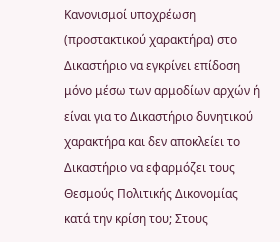Κανονισμοί υποχρέωση (προστακτικού χαρακτήρα) στο Δικαστήριο να εγκρίνει επίδοση μόνο μέσω των αρμοδίων αρχών ή είναι για το Δικαστήριο δυνητικού χαρακτήρα και δεν αποκλείει το Δικαστήριο να εφαρμόζει τους Θεσμούς Πολιτικής Δικονομίας κατά την κρίση του; Στους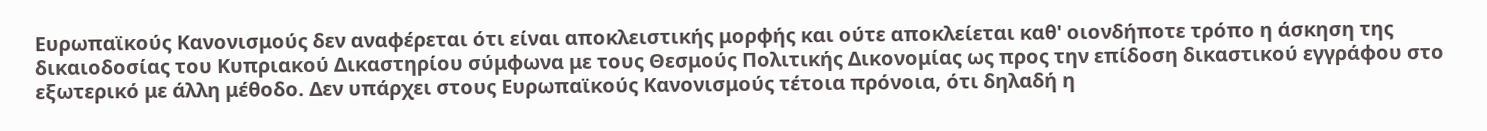Ευρωπαϊκούς Κανονισμούς δεν αναφέρεται ότι είναι αποκλειστικής μορφής και ούτε αποκλείεται καθ' οιονδήποτε τρόπο η άσκηση της δικαιοδοσίας του Κυπριακού Δικαστηρίου σύμφωνα με τους Θεσμούς Πολιτικής Δικονομίας ως προς την επίδοση δικαστικού εγγράφου στο εξωτερικό με άλλη μέθοδο. Δεν υπάρχει στους Ευρωπαϊκούς Κανονισμούς τέτοια πρόνοια, ότι δηλαδή η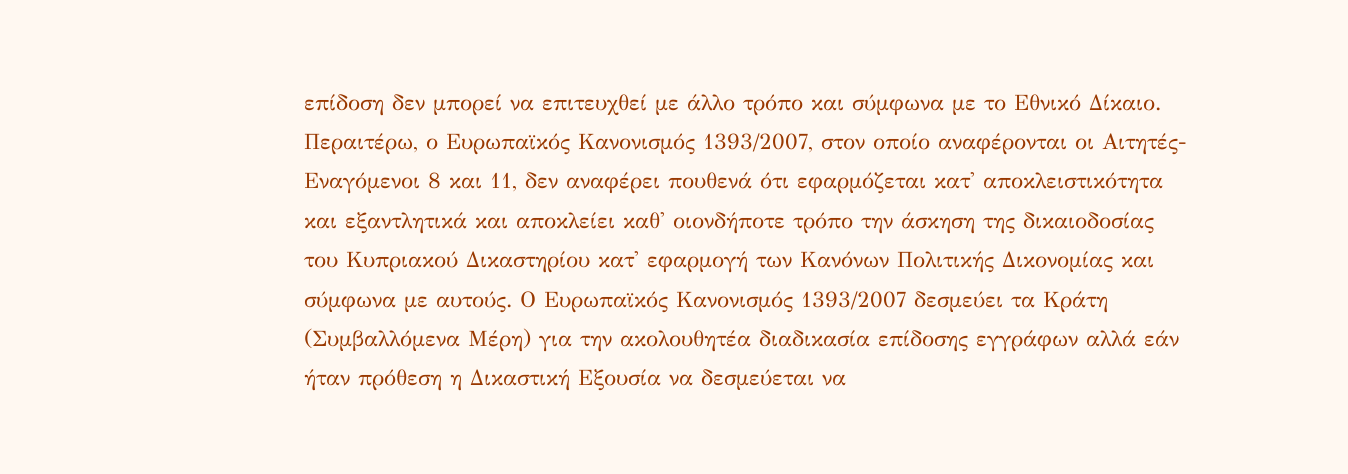επίδοση δεν μπορεί να επιτευχθεί με άλλο τρόπο και σύμφωνα με το Εθνικό Δίκαιο. Περαιτέρω, ο Ευρωπαϊκός Κανονισμός 1393/2007, στον οποίο αναφέρονται οι Αιτητές-Εναγόμενοι 8 και 11, δεν αναφέρει πουθενά ότι εφαρμόζεται κατ' αποκλειστικότητα και εξαντλητικά και αποκλείει καθ' οιονδήποτε τρόπο την άσκηση της δικαιοδοσίας του Κυπριακού Δικαστηρίου κατ' εφαρμογή των Κανόνων Πολιτικής Δικονομίας και σύμφωνα με αυτούς. Ο Ευρωπαϊκός Κανονισμός 1393/2007 δεσμεύει τα Κράτη (Συμβαλλόμενα Μέρη) για την ακολουθητέα διαδικασία επίδοσης εγγράφων αλλά εάν ήταν πρόθεση η Δικαστική Εξουσία να δεσμεύεται να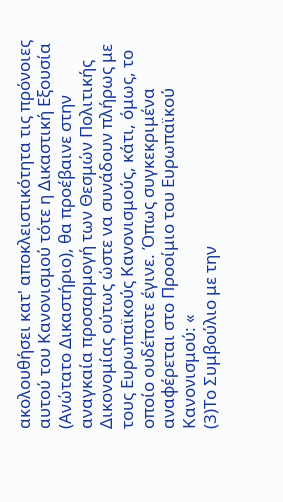ακολουθήσει κατ' αποκλειστικότητα τις πρόνοιες αυτού του Κανονισμού τότε η Δικαστική Εξουσία (Ανώτατο Δικαστήριο), θα προέβαινε στην αναγκαία προσαρμογή των Θεσμών Πολιτικής Δικονομίας ούτως ώστε να συνάδουν πλήρως με τους Ευρωπαϊκούς Κανονισμούς, κάτι, όμως, το οποίο ουδέποτε έγινε. Όπως συγκεκριμένα αναφέρεται στο Προοίμιο του Ευρωπαϊκού Κανονισμού: «
(3)Το Συμβούλιο με την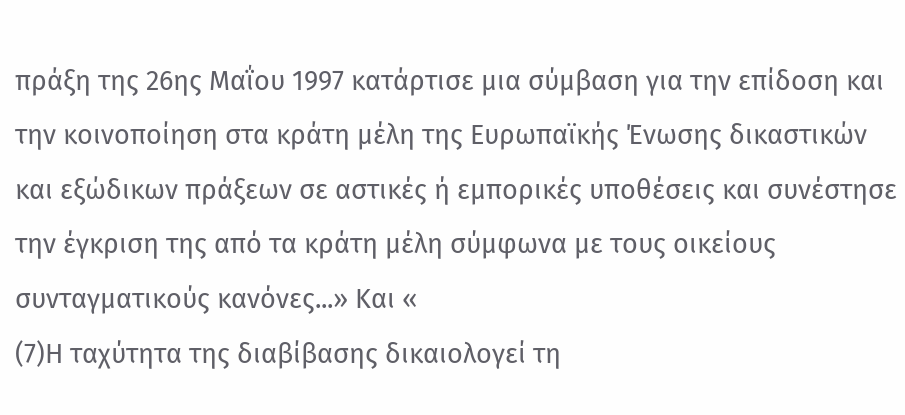πράξη της 26ης Μαΐου 1997 κατάρτισε μια σύμβαση για την επίδοση και την κοινοποίηση στα κράτη μέλη της Ευρωπαϊκής Ένωσης δικαστικών και εξώδικων πράξεων σε αστικές ή εμπορικές υποθέσεις και συνέστησε την έγκριση της από τα κράτη μέλη σύμφωνα με τους οικείους συνταγματικούς κανόνες...» Και «
(7)Η ταχύτητα της διαβίβασης δικαιολογεί τη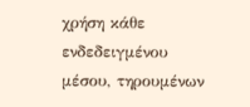χρήση κάθε ενδεδειγμένου μέσου, τηρουμένων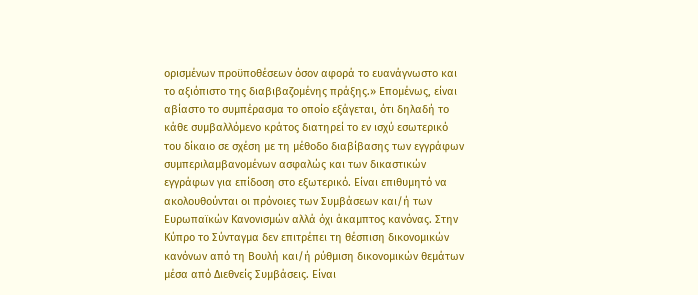ορισμένων προϋποθέσεων όσον αφορά το ευανάγνωστο και το αξιόπιστο της διαβιβαζομένης πράξης.» Επομένως, είναι αβίαστο το συμπέρασμα το οποίο εξάγεται, ότι δηλαδή το κάθε συμβαλλόμενο κράτος διατηρεί το εν ισχύ εσωτερικό του δίκαιο σε σχέση με τη μέθοδο διαβίβασης των εγγράφων συμπεριλαμβανομένων ασφαλώς και των δικαστικών εγγράφων για επίδοση στο εξωτερικό. Είναι επιθυμητό να ακολουθούνται οι πρόνοιες των Συμβάσεων και/ή των Ευρωπαϊκών Κανονισμών αλλά όχι άκαμπτος κανόνας. Στην Κύπρο το Σύνταγμα δεν επιτρέπει τη θέσπιση δικονομικών κανόνων από τη Βουλή και/ή ρύθμιση δικονομικών θεμάτων μέσα από Διεθνείς Συμβάσεις. Είναι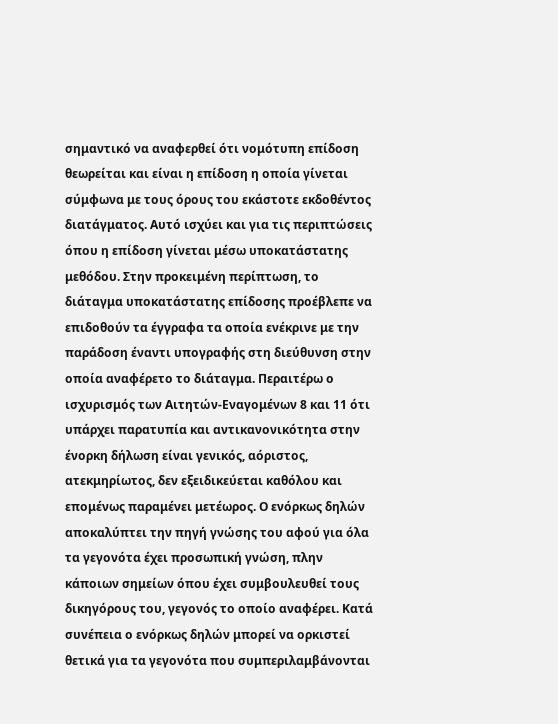σημαντικό να αναφερθεί ότι νομότυπη επίδοση θεωρείται και είναι η επίδοση η οποία γίνεται σύμφωνα με τους όρους του εκάστοτε εκδοθέντος διατάγματος. Αυτό ισχύει και για τις περιπτώσεις όπου η επίδοση γίνεται μέσω υποκατάστατης μεθόδου. Στην προκειμένη περίπτωση, το διάταγμα υποκατάστατης επίδοσης προέβλεπε να επιδοθούν τα έγγραφα τα οποία ενέκρινε με την παράδοση έναντι υπογραφής στη διεύθυνση στην οποία αναφέρετο το διάταγμα. Περαιτέρω ο ισχυρισμός των Αιτητών-Εναγομένων 8 και 11 ότι υπάρχει παρατυπία και αντικανονικότητα στην ένορκη δήλωση είναι γενικός, αόριστος, ατεκμηρίωτος, δεν εξειδικεύεται καθόλου και επομένως παραμένει μετέωρος. Ο ενόρκως δηλών αποκαλύπτει την πηγή γνώσης του αφού για όλα τα γεγονότα έχει προσωπική γνώση, πλην κάποιων σημείων όπου έχει συμβουλευθεί τους δικηγόρους του, γεγονός το οποίο αναφέρει. Κατά συνέπεια ο ενόρκως δηλών μπορεί να ορκιστεί θετικά για τα γεγονότα που συμπεριλαμβάνονται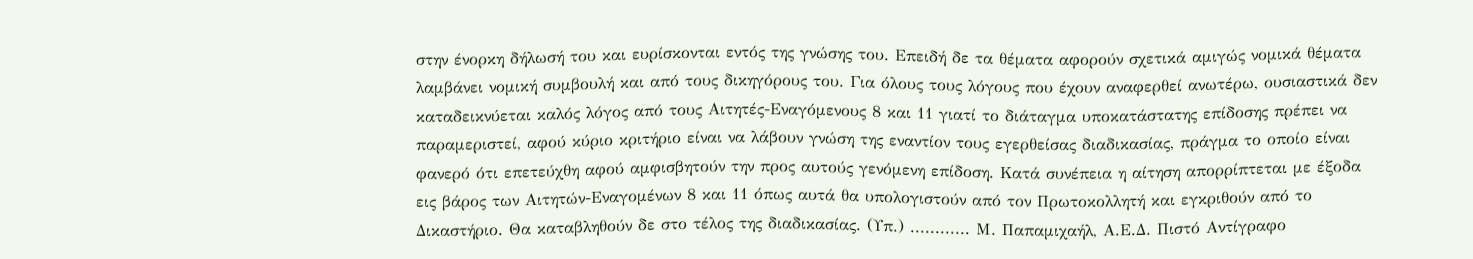στην ένορκη δήλωσή του και ευρίσκονται εντός της γνώσης του. Επειδή δε τα θέματα αφορούν σχετικά αμιγώς νομικά θέματα λαμβάνει νομική συμβουλή και από τους δικηγόρους του. Για όλους τους λόγους που έχουν αναφερθεί ανωτέρω, ουσιαστικά δεν καταδεικνύεται καλός λόγος από τους Αιτητές-Εναγόμενους 8 και 11 γιατί το διάταγμα υποκατάστατης επίδοσης πρέπει να παραμεριστεί, αφού κύριο κριτήριο είναι να λάβουν γνώση της εναντίον τους εγερθείσας διαδικασίας, πράγμα το οποίο είναι φανερό ότι επετεύχθη αφού αμφισβητούν την προς αυτούς γενόμενη επίδοση. Κατά συνέπεια η αίτηση απορρίπτεται με έξοδα εις βάρος των Αιτητών-Εναγομένων 8 και 11 όπως αυτά θα υπολογιστούν από τον Πρωτοκολλητή και εγκριθούν από το Δικαστήριο. Θα καταβληθούν δε στο τέλος της διαδικασίας. (Υπ.) ............ Μ. Παπαμιχαήλ, Α.Ε.Δ. Πιστό Αντίγραφο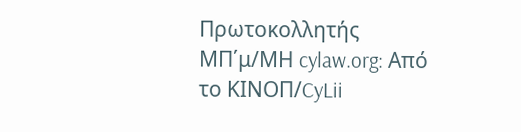Πρωτοκολλητής ΜΠ΄μ/ΜΗ cylaw.org: Από το ΚΙΝOΠ/CyLii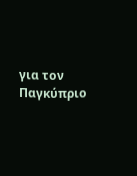για τον Παγκύπριο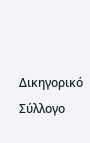Δικηγορικό Σύλλογο